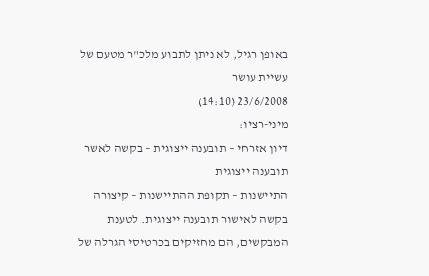באופן רגיל, לא ניתן לתבוע מלכ"ר מטעם של עשיית עושר
23/6/2008 (14:10)
מיני-רציו:
דיון אזרחי – תובענה ייצוגית – בקשה לאשר תובענה ייצוגית
התיישנות – תקופת ההתיישנות – קיצורה
בקשה לאישור תובענה ייצוגית. לטענת המבקשים, הם מחזיקים בכרטיסי הגרלה של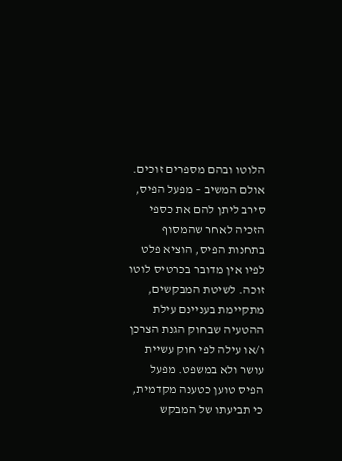הלוטו ובהם מספרים זוכים. אולם המשיב – מפעל הפיס, סירב ליתן להם את כספי הזכיה לאחר שהמסוף בתחנות הפיס, הוציא פלט לפיו אין מדובר בכרטיס לוטו זוכה. לשיטת המבקשים, מתקיימת בעניינם עילת ההטעיה שבחוק הגנת הצרכן ו/או עילה לפי חוק עשיית עושר ולא במשפט. מפעל הפיס טוען כטענה מקדמית, כי תביעתו של המבקש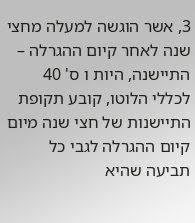3, אשר הוגשה למעלה מחצי שנה לאחר קיום ההגרלה – התיישנה, היות ו ס' 40 לכללי הלוטו, קובע תקופת התיישנות של חצי שנה מיום קיום ההגרלה לגבי כל תביעה שהיא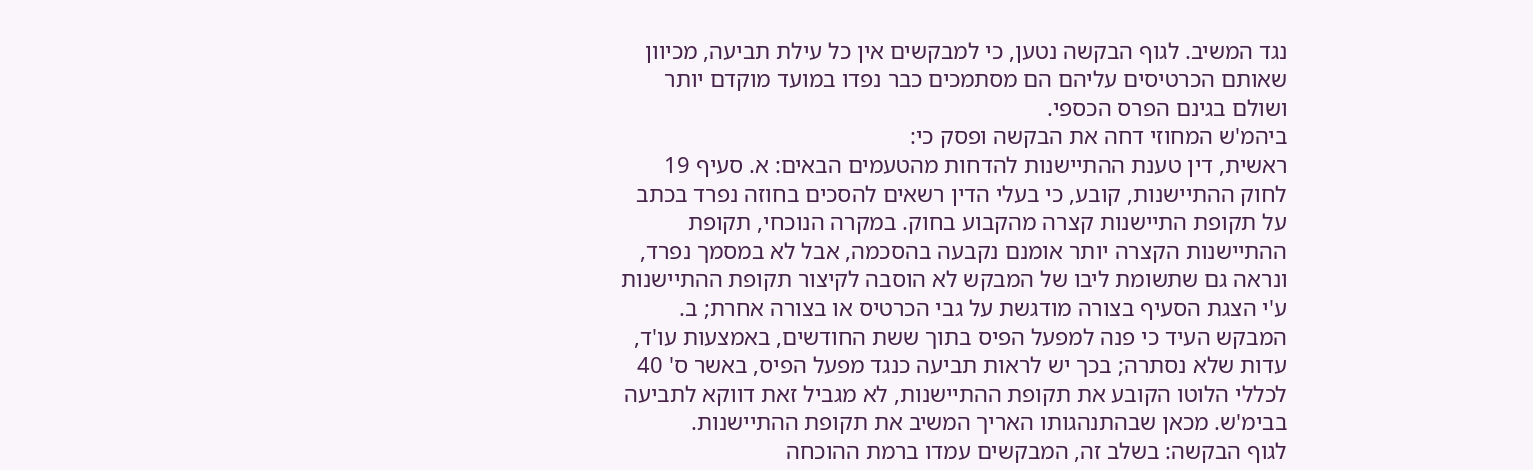נגד המשיב. לגוף הבקשה נטען, כי למבקשים אין כל עילת תביעה, מכיוון שאותם הכרטיסים עליהם הם מסתמכים כבר נפדו במועד מוקדם יותר ושולם בגינם הפרס הכספי.
ביהמ'ש המחוזי דחה את הבקשה ופסק כי:
ראשית, דין טענת ההתיישנות להדחות מהטעמים הבאים: א. סעיף 19 לחוק ההתיישנות, קובע, כי בעלי הדין רשאים להסכים בחוזה נפרד בכתב על תקופת התיישנות קצרה מהקבוע בחוק. במקרה הנוכחי, תקופת ההתיישנות הקצרה יותר אומנם נקבעה בהסכמה, אבל לא במסמך נפרד, ונראה גם שתשומת ליבו של המבקש לא הוסבה לקיצור תקופת ההתיישנות ע'י הצגת הסעיף בצורה מודגשת על גבי הכרטיס או בצורה אחרת; ב. המבקש העיד כי פנה למפעל הפיס בתוך ששת החודשים, באמצעות עו'ד, עדות שלא נסתרה; בכך יש לראות תביעה כנגד מפעל הפיס, באשר ס' 40 לכללי הלוטו הקובע את תקופת ההתיישנות, לא מגביל זאת דווקא לתביעה בבימ'ש. מכאן שבהתנהגותו האריך המשיב את תקופת ההתיישנות.
לגוף הבקשה: בשלב זה, המבקשים עמדו ברמת ההוכחה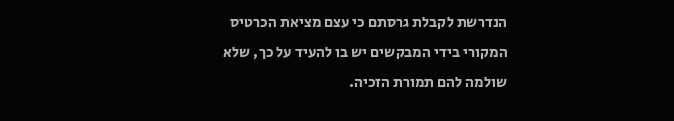הנדרשת לקבלת גרסתם כי עצם מציאת הכרטיס המקורי בידי המבקשים יש בו להעיד על כך, שלא שולמה להם תמורת הזכיה.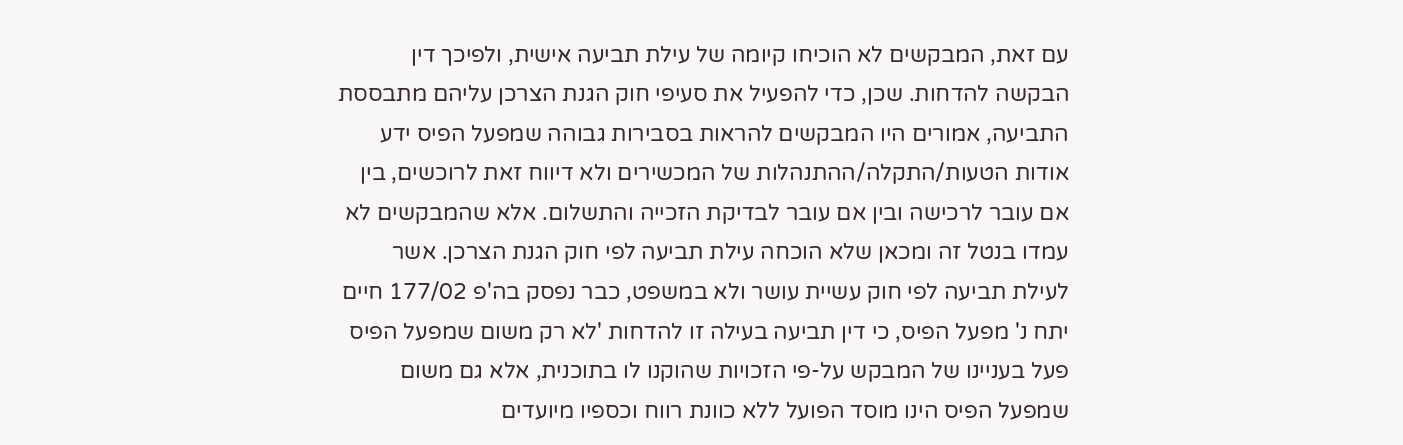עם זאת, המבקשים לא הוכיחו קיומה של עילת תביעה אישית, ולפיכך דין הבקשה להדחות. שכן, כדי להפעיל את סעיפי חוק הגנת הצרכן עליהם מתבססת התביעה, אמורים היו המבקשים להראות בסבירות גבוהה שמפעל הפיס ידע אודות הטעות/התקלה/ההתנהלות של המכשירים ולא דיווח זאת לרוכשים, בין אם עובר לרכישה ובין אם עובר לבדיקת הזכייה והתשלום. אלא שהמבקשים לא עמדו בנטל זה ומכאן שלא הוכחה עילת תביעה לפי חוק הגנת הצרכן. אשר לעילת תביעה לפי חוק עשיית עושר ולא במשפט, כבר נפסק בה'פ 177/02 חיים יתח נ' מפעל הפיס, כי דין תביעה בעילה זו להדחות 'לא רק משום שמפעל הפיס פעל בעניינו של המבקש על-פי הזכויות שהוקנו לו בתוכנית, אלא גם משום שמפעל הפיס הינו מוסד הפועל ללא כוונת רווח וכספיו מיועדים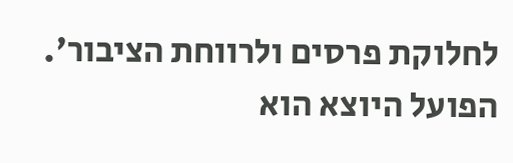לחלוקת פרסים ולרווחת הציבור'. הפועל היוצא הוא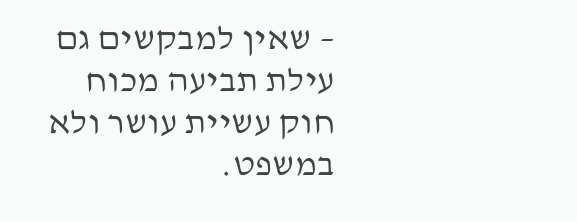– שאין למבקשים גם עילת תביעה מכוח חוק עשיית עושר ולא במשפט.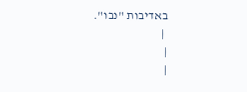באדיבות "נבו".
 |
|
|